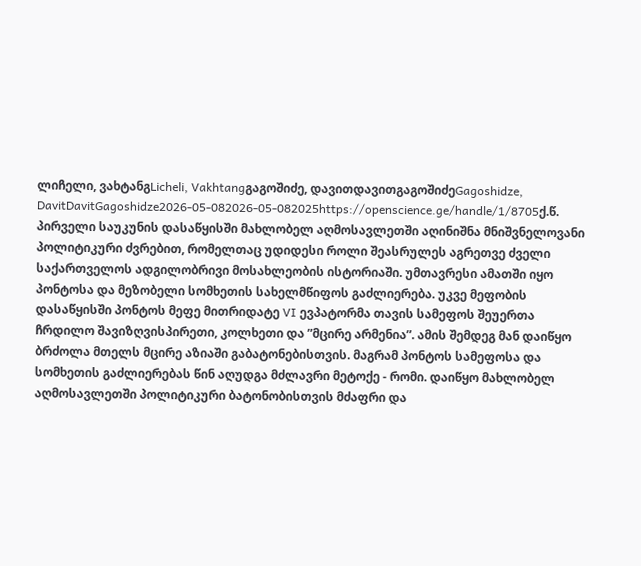ლიჩელი, ვახტანგLicheli, Vakhtangგაგოშიძე, დავითდავითგაგოშიძეGagoshidze, DavitDavitGagoshidze2026-05-082026-05-082025https://openscience.ge/handle/1/8705ქ.წ. პირველი საუკუნის დასაწყისში მახლობელ აღმოსავლეთში აღინიშნა მნიშვნელოვანი პოლიტიკური ძვრებით, რომელთაც უდიდესი როლი შეასრულეს აგრეთვე ძველი საქართველოს ადგილობრივი მოსახლეობის ისტორიაში. უმთავრესი ამათში იყო პონტოსა და მეზობელი სომხეთის სახელმწიფოს გაძლიერება. უკვე მეფობის დასაწყისში პონტოს მეფე მითრიდატე VI ევპატორმა თავის სამეფოს შეუერთა ჩრდილო შავიზღვისპირეთი, კოლხეთი და ”მცირე არმენია”. ამის შემდეგ მან დაიწყო ბრძოლა მთელს მცირე აზიაში გაბატონებისთვის. მაგრამ პონტოს სამეფოსა და სომხეთის გაძლიერებას წინ აღუდგა მძლავრი მეტოქე - რომი. დაიწყო მახლობელ აღმოსავლეთში პოლიტიკური ბატონობისთვის მძაფრი და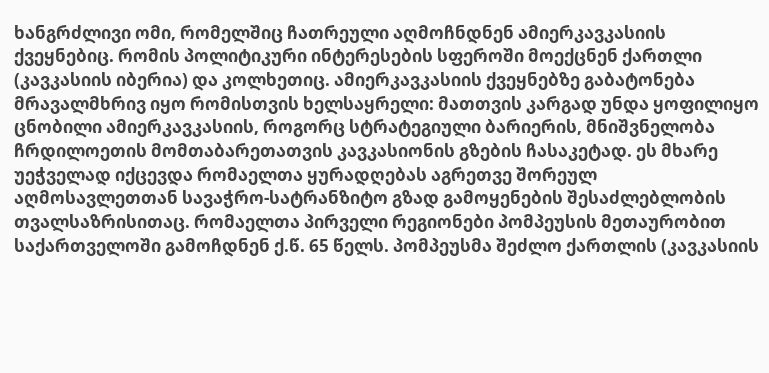ხანგრძლივი ომი, რომელშიც ჩათრეული აღმოჩნდნენ ამიერკავკასიის ქვეყნებიც. რომის პოლიტიკური ინტერესების სფეროში მოექცნენ ქართლი (კავკასიის იბერია) და კოლხეთიც. ამიერკავკასიის ქვეყნებზე გაბატონება მრავალმხრივ იყო რომისთვის ხელსაყრელი: მათთვის კარგად უნდა ყოფილიყო ცნობილი ამიერკავკასიის, როგორც სტრატეგიული ბარიერის, მნიშვნელობა ჩრდილოეთის მომთაბარეთათვის კავკასიონის გზების ჩასაკეტად. ეს მხარე უეჭველად იქცევდა რომაელთა ყურადღებას აგრეთვე შორეულ აღმოსავლეთთან სავაჭრო-სატრანზიტო გზად გამოყენების შესაძლებლობის თვალსაზრისითაც. რომაელთა პირველი რეგიონები პომპეუსის მეთაურობით საქართველოში გამოჩდნენ ქ.წ. 65 წელს. პომპეუსმა შეძლო ქართლის (კავკასიის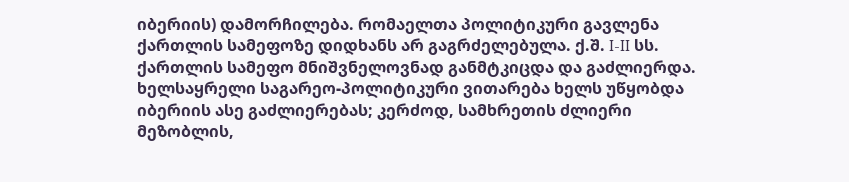იბერიის) დამორჩილება. რომაელთა პოლიტიკური გავლენა ქართლის სამეფოზე დიდხანს არ გაგრძელებულა. ქ.შ. I-II სს. ქართლის სამეფო მნიშვნელოვნად განმტკიცდა და გაძლიერდა. ხელსაყრელი საგარეო-პოლიტიკური ვითარება ხელს უწყობდა იბერიის ასე გაძლიერებას; კერძოდ, სამხრეთის ძლიერი მეზობლის,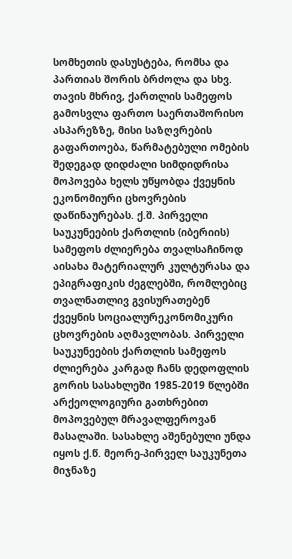სომხეთის დასუსტება, რომსა და პართიას შორის ბრძოლა და სხვ. თავის მხრივ, ქართლის სამეფოს გამოსვლა ფართო საერთაშორისო ასპარეზზე, მისი საზღვრების გაფართოება, წარმატებული ომების შედეგად დიდძალი სიმდიდრისა მოპოვება ხელს უწყობდა ქვეყნის ეკონომიური ცხოვრების დაწინაურებას. ქ.შ. პირველი საუკუნეების ქართლის (იბერიის) სამეფოს ძლიერება თვალსაჩინოდ აისახა მატერიალურ კულტურასა და ეპიგრაფიკის ძეგლებში, რომლებიც თვალნათლივ გვისურათებენ ქვეყნის სოციალურეკონომიკური ცხოვრების აღმავლობას. პირველი საუკუნეების ქართლის სამეფოს ძლიერება კარგად ჩანს დედოფლის გორის სასახლეში 1985-2019 წლებში არქეოლოგიური გათხრებით მოპოვებულ მრავალფეროვან მასალაში. სასახლე აშენებული უნდა იყოს ქ.წ. მეორე-პირველ საუკუნეთა მიჯნაზე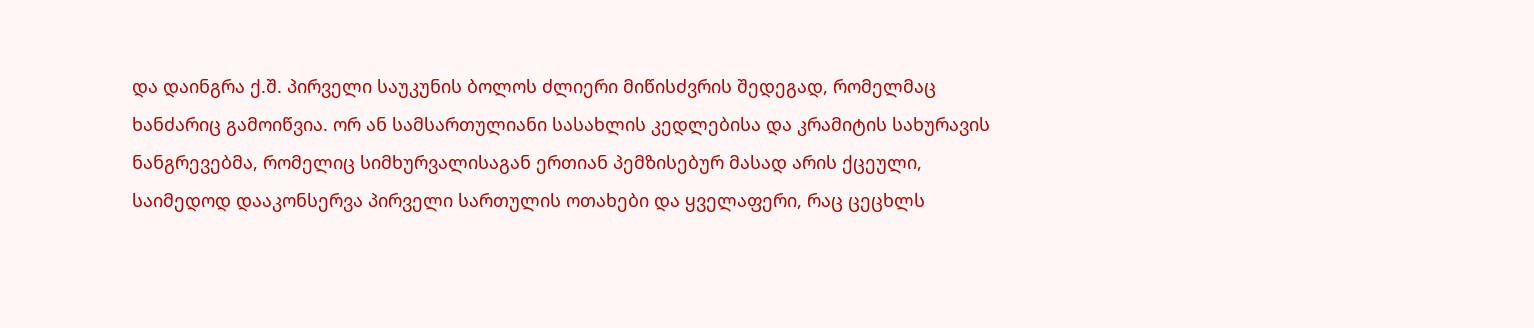და დაინგრა ქ.შ. პირველი საუკუნის ბოლოს ძლიერი მიწისძვრის შედეგად, რომელმაც ხანძარიც გამოიწვია. ორ ან სამსართულიანი სასახლის კედლებისა და კრამიტის სახურავის ნანგრევებმა, რომელიც სიმხურვალისაგან ერთიან პემზისებურ მასად არის ქცეული, საიმედოდ დააკონსერვა პირველი სართულის ოთახები და ყველაფერი, რაც ცეცხლს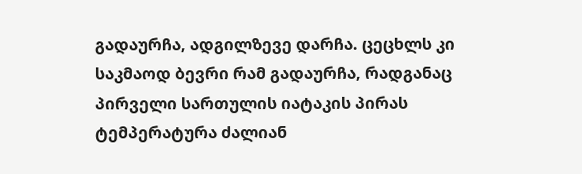გადაურჩა, ადგილზევე დარჩა. ცეცხლს კი საკმაოდ ბევრი რამ გადაურჩა, რადგანაც პირველი სართულის იატაკის პირას ტემპერატურა ძალიან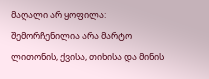მაღალი არ ყოფილა: შემორჩენილია არა მარტო ლითონის, ქვისა, თიხისა და მინის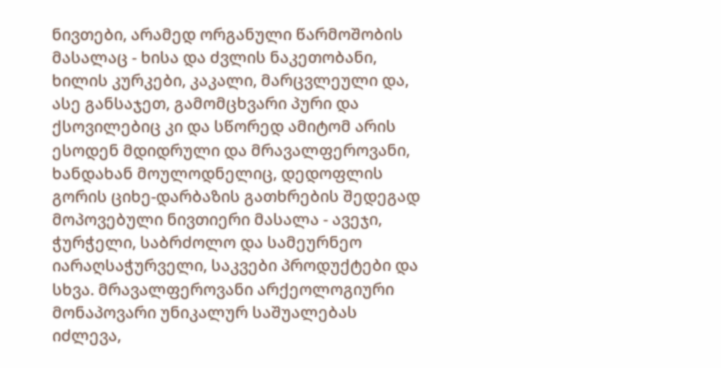ნივთები, არამედ ორგანული წარმოშობის მასალაც - ხისა და ძვლის ნაკეთობანი, ხილის კურკები, კაკალი, მარცვლეული და, ასე განსაჯეთ, გამომცხვარი პური და ქსოვილებიც კი და სწორედ ამიტომ არის ესოდენ მდიდრული და მრავალფეროვანი, ხანდახან მოულოდნელიც, დედოფლის გორის ციხე-დარბაზის გათხრების შედეგად მოპოვებული ნივთიერი მასალა - ავეჯი, ჭურჭელი, საბრძოლო და სამეურნეო იარაღსაჭურველი, საკვები პროდუქტები და სხვა. მრავალფეროვანი არქეოლოგიური მონაპოვარი უნიკალურ საშუალებას იძლევა,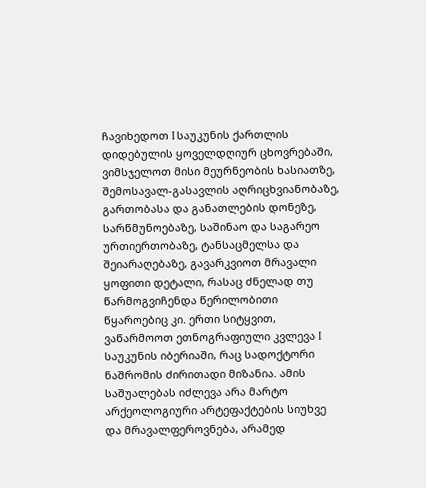ჩავიხედოთ I საუკუნის ქართლის დიდებულის ყოველდღიურ ცხოვრებაში, ვიმსჯელოთ მისი მეურნეობის ხასიათზე, შემოსავალ-გასავლის აღრიცხვიანობაზე, გართობასა და განათლების დონეზე, სარწმუნოებაზე, საშინაო და საგარეო ურთიერთობაზე, ტანსაცმელსა და შეიარაღებაზე, გავარკვიოთ მრავალი ყოფითი დეტალი, რასაც ძნელად თუ წარმოგვიჩენდა წერილობითი წყაროებიც კი. ერთი სიტყვით, ვაწარმოოთ ეთნოგრაფიული კვლევა I საუკუნის იბერიაში, რაც სადოქტორი ნაშრომის ძირითადი მიზანია. ამის საშუალებას იძლევა არა მარტო არქეოლოგიური არტეფაქტების სიუხვე და მრავალფეროვნება, არამედ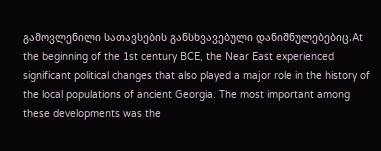გამოვლენილი სათავსების განსხვავებული დანიშნულებებიც.At the beginning of the 1st century BCE, the Near East experienced significant political changes that also played a major role in the history of the local populations of ancient Georgia. The most important among these developments was the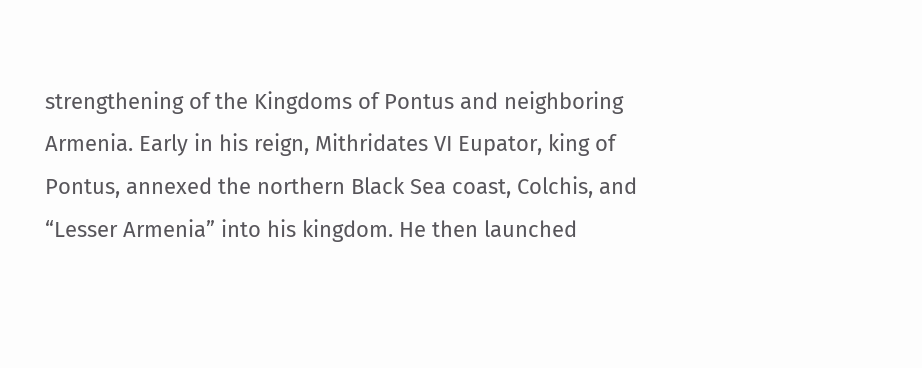strengthening of the Kingdoms of Pontus and neighboring Armenia. Early in his reign, Mithridates VI Eupator, king of Pontus, annexed the northern Black Sea coast, Colchis, and “Lesser Armenia” into his kingdom. He then launched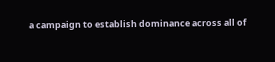a campaign to establish dominance across all of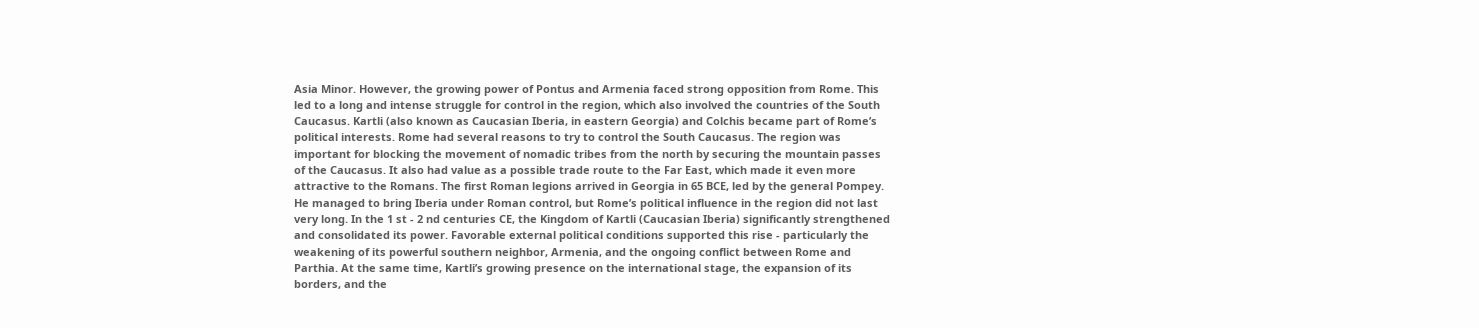Asia Minor. However, the growing power of Pontus and Armenia faced strong opposition from Rome. This led to a long and intense struggle for control in the region, which also involved the countries of the South Caucasus. Kartli (also known as Caucasian Iberia, in eastern Georgia) and Colchis became part of Rome’s political interests. Rome had several reasons to try to control the South Caucasus. The region was important for blocking the movement of nomadic tribes from the north by securing the mountain passes of the Caucasus. It also had value as a possible trade route to the Far East, which made it even more attractive to the Romans. The first Roman legions arrived in Georgia in 65 BCE, led by the general Pompey. He managed to bring Iberia under Roman control, but Rome’s political influence in the region did not last very long. In the 1 st - 2 nd centuries CE, the Kingdom of Kartli (Caucasian Iberia) significantly strengthened and consolidated its power. Favorable external political conditions supported this rise - particularly the weakening of its powerful southern neighbor, Armenia, and the ongoing conflict between Rome and Parthia. At the same time, Kartli’s growing presence on the international stage, the expansion of its borders, and the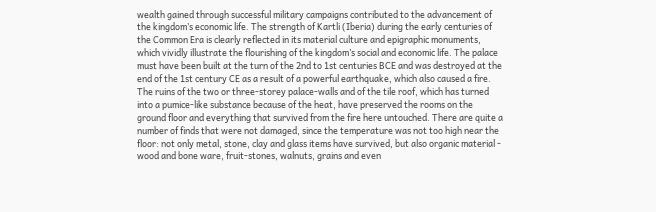wealth gained through successful military campaigns contributed to the advancement of the kingdom’s economic life. The strength of Kartli (Iberia) during the early centuries of the Common Era is clearly reflected in its material culture and epigraphic monuments, which vividly illustrate the flourishing of the kingdom’s social and economic life. The palace must have been built at the turn of the 2nd to 1st centuries BCE and was destroyed at the end of the 1st century CE as a result of a powerful earthquake, which also caused a fire. The ruins of the two or three-storey palace-walls and of the tile roof, which has turned into a pumice-like substance because of the heat, have preserved the rooms on the ground floor and everything that survived from the fire here untouched. There are quite a number of finds that were not damaged, since the temperature was not too high near the floor: not only metal, stone, clay and glass items have survived, but also organic material - wood and bone ware, fruit-stones, walnuts, grains and even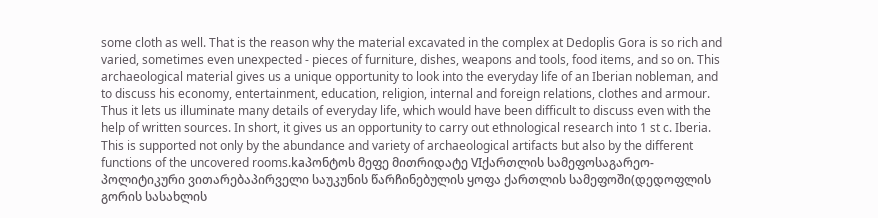some cloth as well. That is the reason why the material excavated in the complex at Dedoplis Gora is so rich and varied, sometimes even unexpected - pieces of furniture, dishes, weapons and tools, food items, and so on. This archaeological material gives us a unique opportunity to look into the everyday life of an Iberian nobleman, and to discuss his economy, entertainment, education, religion, internal and foreign relations, clothes and armour. Thus it lets us illuminate many details of everyday life, which would have been difficult to discuss even with the help of written sources. In short, it gives us an opportunity to carry out ethnological research into 1 st c. Iberia. This is supported not only by the abundance and variety of archaeological artifacts but also by the different functions of the uncovered rooms.kaპონტოს მეფე მითრიდატე VIქართლის სამეფოსაგარეო-პოლიტიკური ვითარებაპირველი საუკუნის წარჩინებულის ყოფა ქართლის სამეფოში(დედოფლის გორის სასახლის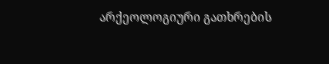არქეოლოგიური გათხრების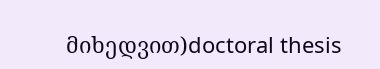მიხედვით)doctoral thesis